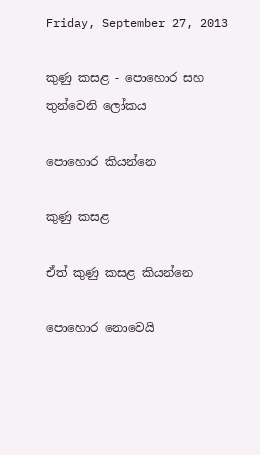Friday, September 27, 2013

කුණු කසළ - පොහොර සහ තුන්වෙනි ලෝකය

පොහොර කියන්නෙ

කුණු කසළ

ඒත් කුණු කසළ කියන්නෙ

පොහොර නොවෙයි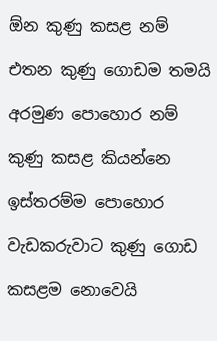ඕන කුණු කසළ නම්

එතන කුණු ගොඩම තමයි

අරමුණ පොහොර නම්

කුණු කසළ කියන්නෙ

ඉස්තරම්ම පොහොර

වැඩකරුවාට කුණු ගොඩ‍

කසළම නොවෙයි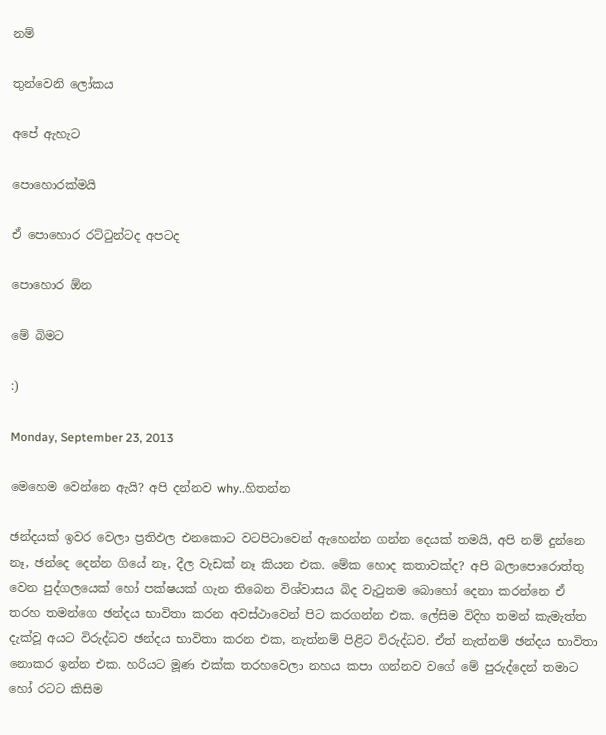නම්

තුන්වෙනි ලෝකය

අපේ ඇහැට

පොහොරක්මයි

ඒ ‍පොහොර රට්ටුන්ටද අපටද

පොහොර ඕන

මේ බිමට

:)

Monday, September 23, 2013

මෙහෙම වෙන්නෙ ඇයි? අපි දන්නව why..හිතන්න

ඡන්දයක් ඉවර වෙලා ප්‍රතිඵල එනකොට වටපිටාවෙන් ඇහෙන්න ගන්න දෙයක් තමයි, අපි නම් දුන්නෙ නෑ, ඡන්දෙ දෙන්න ගියේ නෑ, දීල වැඩක් නෑ කියන එක. මේක හොද කතාවක්ද? අපි බලාපොරොත්තු වෙන පුද්ගලයෙක් හෝ පක්ෂයක් ගැන තිබෙන විශ්වාසය බිද වැටුනම බොහෝ දෙනා කරන්නෙ ඒ තරහ තමන්ගෙ ඡන්දය භාවිතා කරන අවස්ථාවෙන් පිට කරගන්න එක. ලේසිම විදිහ තමන් කැමැත්ත දැක්වූ අයට විරුද්ධව ඡන්දය භාවිතා කරන එක, නැත්නම් පිළිට විරුද්ධව. ඒත් නැත්නම් ඡන්දය භාවිතා නොකර ඉන්න එක. හරියට ‍මූණ එක්ක තරහවෙලා නහය කපා ගන්නව වගේ මේ පුරුද්දෙන් තමාට හෝ රටට කිසිම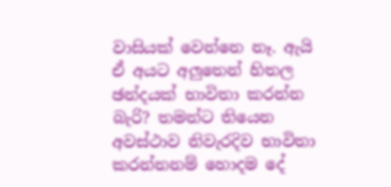වාසියක් වෙන්නෙ නෑ. ඇයි ඒ අයට අලුතෙන් හිතල ඡන්දයක් භාවිතා කරන්න බැරි? තමන්ට තියෙන අවස්ථාව නිවැරදිව භාවිතා කරන්නනම් හොදම දේ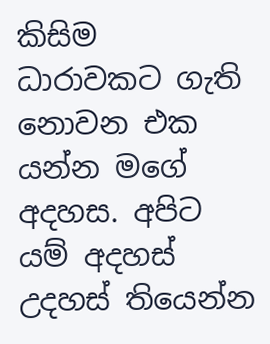කිසිම ධාරාවකට ගැති නොවන එක යන්න මගේ අදහස. අපිට යම් අදහස් උදහස් තියෙන්න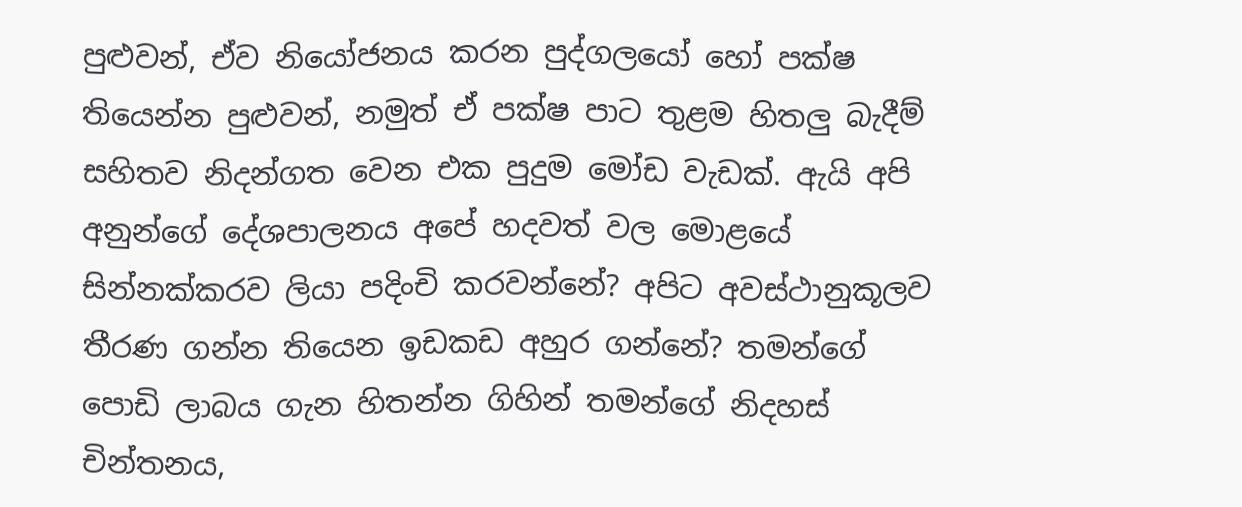පුළුවන්, ඒව නියෝජනය කරන පුද්ගලයෝ හෝ පක්ෂ තියෙන්න පුළුවන්, නමුත් ඒ පක්ෂ පාට තුළම හිතලු බැදීම් සහිතව නිදන්ගත වෙන එක පුදුම මෝඩ වැඩක්. ඇයි අපි අනුන්ගේ දේශපාලනය අපේ හදවත් වල මොළයේ සින්නක්කරව ලියා පදිංචි කරවන්නේ? අපිට අවස්ථානුකූලව තීරණ ගන්න තියෙන ඉඩකඩ අහුර ගන්නේ? තමන්ගේ පොඩි ලාබය ගැන හිතන්න ගිහින් තමන්ගේ නිදහස් චින්තනය,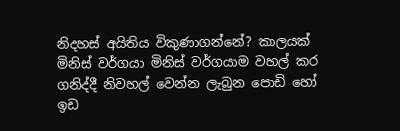නිදහස් අයිතිය විකුණාගන්නේ? කාලයක් මිනිස් වර්ගයා මිනිස් වර්ගයාම වහල් කර ගනිද්දී නිවහල් වෙන්න ලැබුන පොඩි හෝ ඉඩ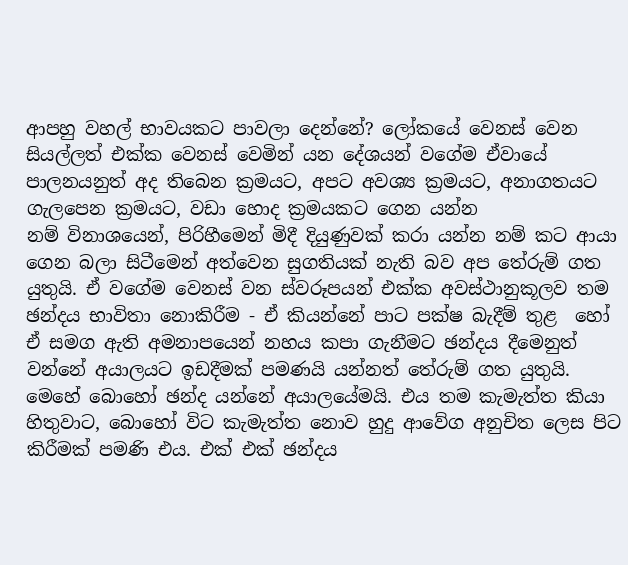ආපහු වහල් භාවයකට පාවලා දෙන්නේ? ලෝකයේ වෙනස් වෙන සියල්ලත් එක්ක වෙනස් වෙමින් යන දේශයන් වගේම ඒවායේ පාලනයනුත් අද තිබෙන ක්‍රමයට, අපට අවශ්‍ය ක්‍රමයට, අනාගතයට ගැලපෙන ක්‍රමයට, වඩා හොද ක්‍රමයකට ගෙන යන්න නම් ‍විනාශයෙන්, පිරිහීමෙන් මිදී දියුණුවක් කරා යන්න නම් කට ආයා ගෙන බලා සිටීමෙන් අත්වෙන සුගතියක් ‍නැති බව අප තේරුම් ගත යුතුයි. ඒ වගේම වෙනස් වන ස්වරූපයන් එක්ක අවස්ථානුකූලව තම ඡන්දය භාවිතා නොකිරීම - ඒ කියන්නේ පාට පක්ෂ බැදීම් තුළ  හෝ ඒ සමග ඇති අමනා‍පයෙන් නහය කපා ගැනීමට ඡන්දය දීමෙනුත් වන්නේ අයාලයට ඉඩදීමක් පමණයි යන්නත් තේරුම් ගත යුතුයි. මෙහේ බොහෝ ඡන්ද යන්නේ අයාලයේමයි. එය තම කැමැත්ත කියා හිතුවාට, බොහෝ විට කැමැත්ත නොව හුදු ආවේග අනුචිත ලෙස පිට කිරීමක් පමණි එය. එක් එක් ඡන්දය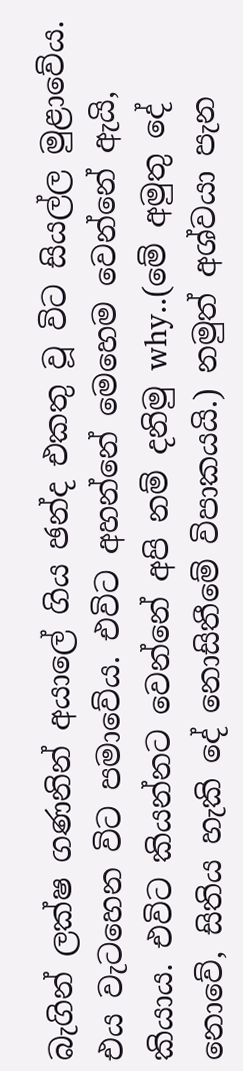බැගින් ලක්ෂ ගණනින් අයාලේ ගිය ඡන්ද එකතු වූ විට සියල්ල මුළාවේය. එය වැටහෙන විට පමාවේය. එවිට අහන්නේ මෙහෙම වෙන්නේ ඇයි, කියාය. එවිට කියන්නට වෙන්නේ අපි නම් දනිමු why..(මේ අමුතු දේ නොවේ, සිතිය හැකි දේ නොසිතීමේ විපාකයයි.) නමුත් අශ්වයා පැන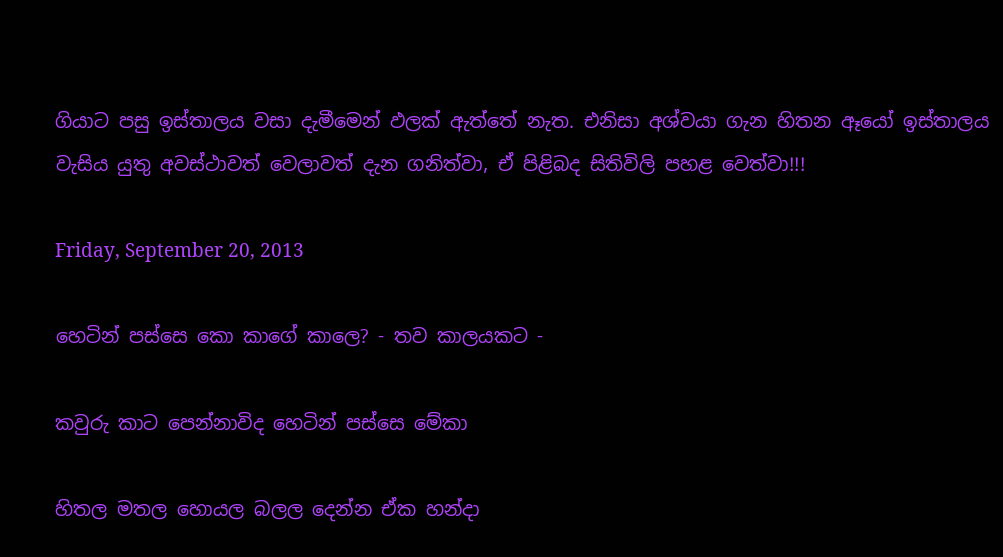ගියාට පසු ඉස්තාලය වසා දැමීමෙන් ඵලක් ඇත්තේ නැත. එනිසා අශ්වයා ගැන හිතන ඈයෝ ඉස්තාලය වැසිය යුතු අවස්ථාවත් වෙලාවත් දැන ගනිත්වා, ඒ පිළිබද සිතිවිලි පහළ වෙත්වා!!!

Friday, September 20, 2013

හෙටින් පස්සෙ කො කාගේ කාලෙ? - තව කාලයකට -

කවුරු කාට පෙන්නාවිද හෙටින් පස්සෙ මේකා

හිතල මතල හොයල බලල දෙන්න ඒක හන්දා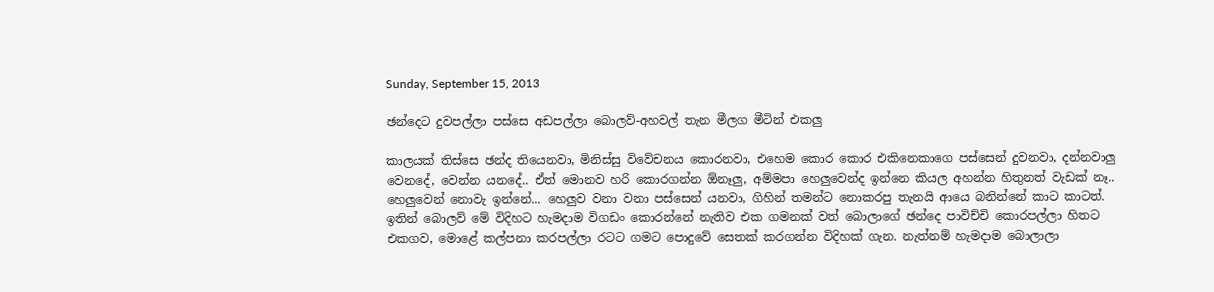Sunday, September 15, 2013

ඡන්දෙට දුවපල්ලා පස්සෙ අඩපල්ලා බොලව්-අහවල් තැන මීලග මීටින් එකලු

කාලයක් තිස්සෙ ඡන්ද තියෙනවා, මිනිස්සු විවේචනය කොරනවා, එහෙම කොර කොර එකිනෙකාගෙ පස්සෙන් දුවනවා, දන්නවාලු වෙනදේ, වෙන්න යනදේ.. ඒත් මොනව හරි කොරගන්න ඕනෑලු, අම්මපා හෙලුවෙන්ද ඉන්නෙ කියල අහන්න හිතුනත් වැඩක් නෑ.. හෙලුවෙන් නොවැ ඉන්නේ... හෙලුව වනා වනා පස්සෙන් යනවා, ගිහින් තමන්ට නොකරපු තැනයි ආයෙ බනින්නේ කාට කාටත්. ඉතින් බොලව් මේ විදිහට හැමදාම විගඩං කොරන්නේ නැතිව එක ගමනක් වත් බොලාගේ ඡන්දෙ පාවිච්චි කොරපල්ලා හිතට එකගව, මොළේ කල්පනා කරපල්ලා රටට ගමට පොදුවේ සෙතක් කරගන්න විදිහක් ගැන. නැත්නම් හැමදාම බොලාලා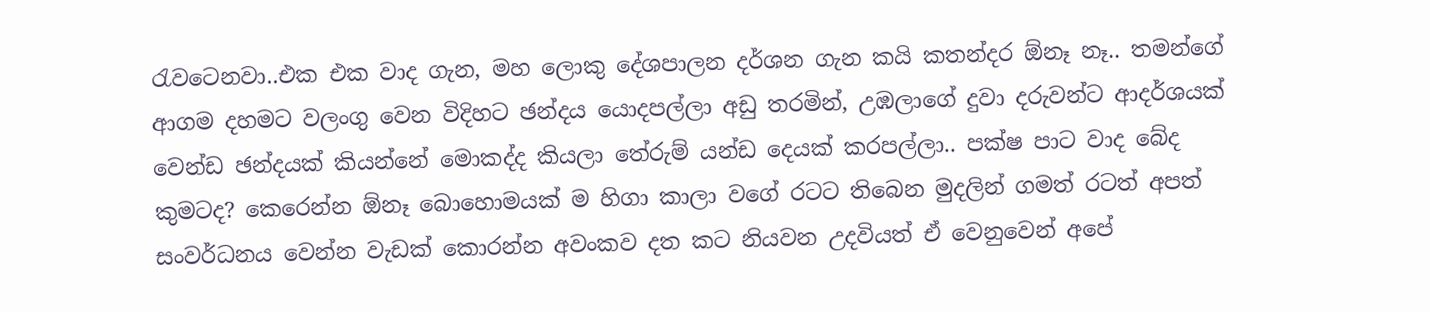රැවටෙනවා..එක එක වාද ගැන, මහ ලොකු දේශපාලන දර්ශන ගැන කයි කතන්දර ඕනෑ නෑ.. තමන්ගේ ආගම දහමට වලංගු වෙන විදිහට ඡන්දය යොදපල්ලා අඩු තරමින්, උඹලාගේ දුවා දරුවන්ට ආදර්ශයක් වෙන්ඩ ඡන්දයක් කියන්නේ මොකද්ද කියලා තේරුම් යන්ඩ දෙයක් ‍කරපල්ලා.. පක්ෂ පාට වාද බේද කුමටද? කෙරෙන්න‍ ඕනෑ බොහොමයක් ම හිගා කාලා වගේ රටට තිබෙන මුදලින් ගමත් රටත් අපත් සංවර්ධනය වෙන්න වැඩක් කොරන්න අවංකව දත කට නියවන උදවියත් ඒ වෙනුවෙන් අපේ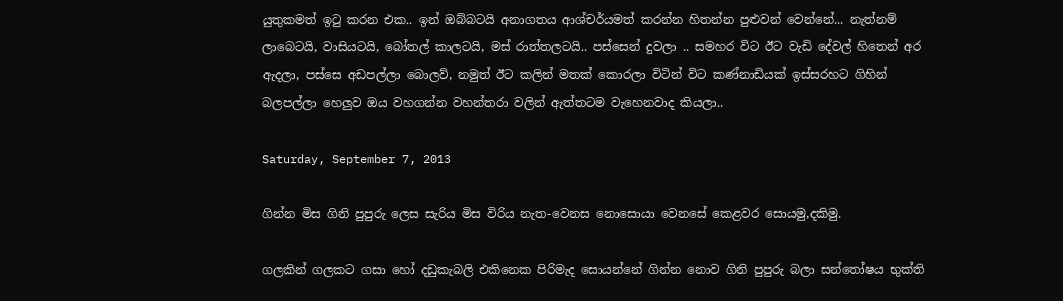යුතුකමත් ඉටු කරන එක.. ඉන් ඔබ්බටයි අනාගතය ආශ්චර්යමත් කරන්න හිතන්න පුළුවන් වෙන්නේ... නැත්නම් ලාබෙටයි, වාසියටයි, බෝතල් කාලටයි, මස් රාත්තලටයි.. පස්සෙන් දුවලා .. සමහර විට ඊට වැඩි දේවල් හිතෙන් අර ඇදලා, පස්සෙ අඩපල්ලා බොලව්, නමුත් ඊට කලින් මතක් කොරලා ‍විටින් විට කණ්නාඩියක් ඉස්සරහට ගිහින් බලපල්ලා හෙලුව ඔය වහගන්න වහන්තරා වලින් ඇත්තටම වැහෙනවාද කියලා..

Saturday, September 7, 2013

ගින්න මිස ගිනි පුපුරු ලෙස සැරිය මිස විරිය නැත-වෙනස‍ නොසොයා වෙනසේ කෙළවර සොයමු,දකිමු.

ගලකින් ගලකට ගසා හෝ දඩුකැබලි එකිනෙක පිරිමැද සොයන්නේ ගින්න නොව ගිනි පුපුරු බලා සන්තෝෂය භුක්ති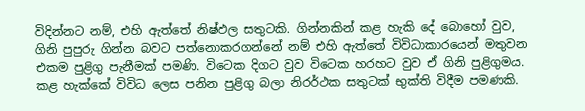විදින්නට නම්, එහි ඇත්තේ නිෂ්ඵල සතුටකි. ගින්නකින් කළ හැකි දේ බොහෝ වුව, ගිනි පුපුරු ගින්න බවට පත්නොකරගන්නේ නම් එහි ඇත්තේ විවිධාකාරයෙන් මතුවන එකම පුළිගු පැනීමක් පමණි. විටෙක දිගට වුව විටෙක හරහට වුව ඒ ගිනි පුළිගුමය. කළ හැක්කේ විවිධ ලෙස පනින පුළිගු බලා නිරර්ථක සතුටක් භුක්ති විදීම පමණකි.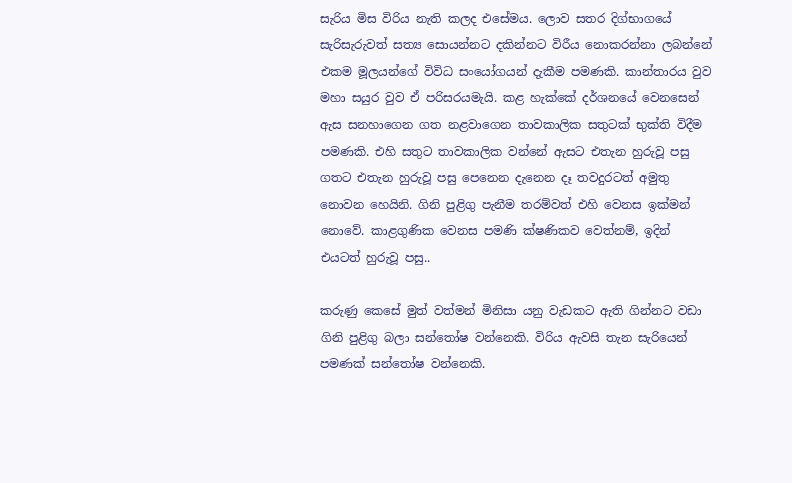සැරිය මිස විරිය නැති කලද එසේමය. ලොව සතර දිග්භාගයේ සැරිසැරුවත් සත්‍ය සොයන්නට දකින්නට විරීය නොකරන්නා ලබන්නේ එකම මූලයන්ගේ විවිධ සංයෝගයන් දැකීම පමණකි. කාන්තාරය වුව මහා සයුර වුව ඒ පරිසරයමැයි. කළ හැක්කේ දර්ශනයේ වෙනසෙන් ඇස සනහාගෙන ගත නළවාගෙන තාවකාලික සතුටක් භුක්ති විදීම පමණකි. එහි සතුට තාවකාලික වන්නේ ඇසට එතැන හුරුවූ පසු ගතට එතැන හුරුවූ පසු පෙනෙන දැනෙන දෑ තවදුරටත් අමුතු නොවන හෙයිනි. ගිනි පුළිගු පැනීම තරම්වත් එහි වෙනස ඉක්මන් නොවේ. කාළගුණික වෙනස පමණි ක්ෂණිකව වෙත්නම්, ඉදින් එයටත් හුරුවූ පසු..

කරුණු කෙසේ මුත් වත්මන් මිනිසා යනු වැඩකට ඇති ගින්නට වඩා ගිනි පුළිගු බලා සන්තෝෂ වන්නෙකි. විරිය ඇවසි තැන සැරියෙන් පමණක් සන්තෝෂ වන්නෙකි.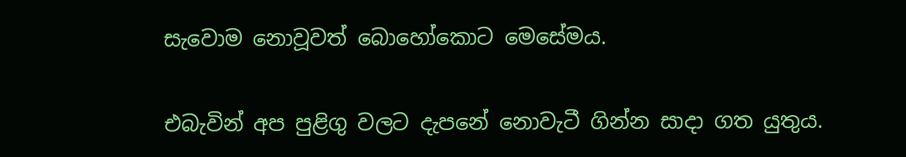සැවොම නොවූවත් බොහෝකොට මෙසේමය.

එබැවින් අප පුළිගු වලට දැපනේ නොවැටී ගින්න සාදා ගත යුතුය.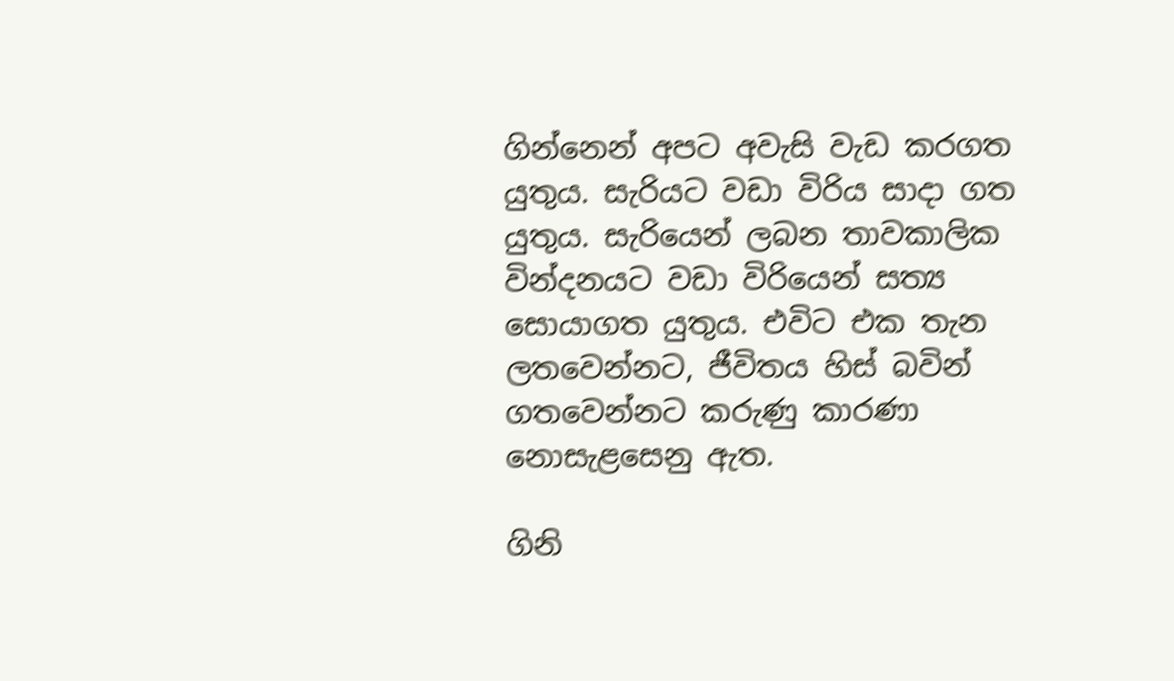ගින්නෙන් අපට අවැසි වැඩ කරගත යුතුය. සැරියට වඩා විරිය සාදා ගත යුතුය. සැරියෙන් ලබන තාවකාලික වින්දනයට වඩා විරියෙන් සත්‍ය සොයාගත යුතුය. එවිට එක තැන ලතවෙන්නට, ජීවිතය හිස් බවින් ගතවෙන්නට කරුණු කාරණා නොසැළසෙනු ඇත.

ගිනි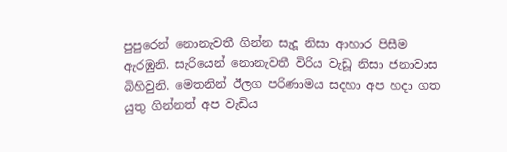පුපුරෙන් නොනැවතී ගින්න සැදූ නිසා ආහාර පිසීම ඇරඹුනි. සැරියෙන් නොනැවතී විරිය වැඩූ නිසා ජනාවාස බිහිවුනි. මෙතනින් ඊලග පරිණාමය සදහා අප හදා ගත යුතු ගින්නත් අප වැඩිය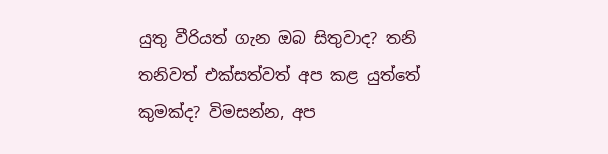යුතු වීරියත් ගැන ඔබ සිතුවාද? තනි තනිවත් එක්සත්වත් අප කළ යුත්තේ කුමක්ද? විමසන්න, අප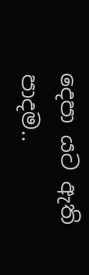දෙපා යට ඇති පාදම..